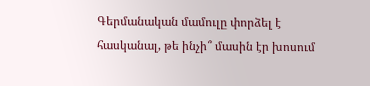Գերմանական մամուլը փորձել է հասկանալ, թե ինչի՞ մասին էր խոսում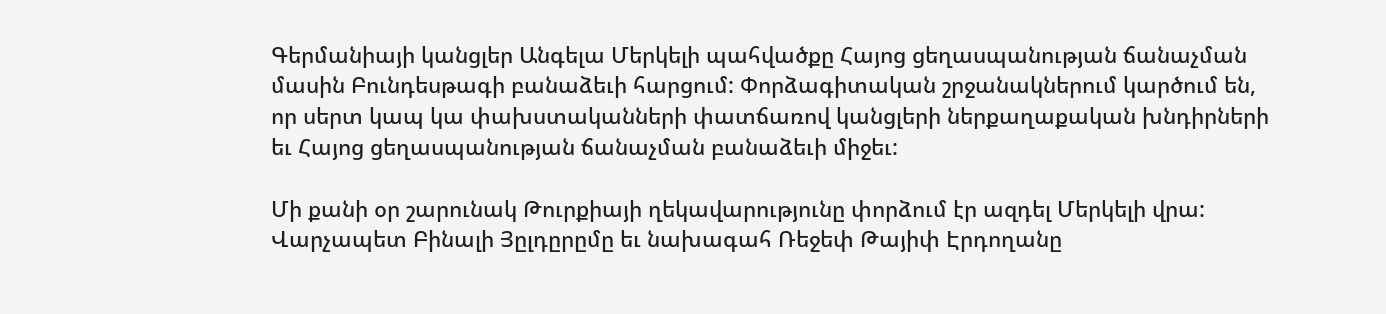Գերմանիայի կանցլեր Անգելա Մերկելի պահվածքը Հայոց ցեղասպանության ճանաչման մասին Բունդեսթագի բանաձեւի հարցում: Փորձագիտական շրջանակներում կարծում են, որ սերտ կապ կա փախստականների փատճառով կանցլերի ներքաղաքական խնդիրների եւ Հայոց ցեղասպանության ճանաչման բանաձեւի միջեւ:

Մի քանի օր շարունակ Թուրքիայի ղեկավարությունը փորձում էր ազդել Մերկելի վրա: Վարչապետ Բինալի Յըլդըրըմը եւ նախագահ Ռեջեփ Թայիփ Էրդողանը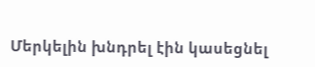Մերկելին խնդրել էին կասեցնել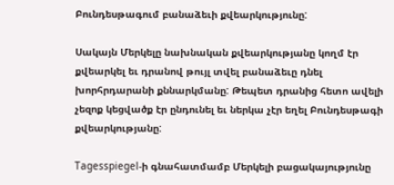Բունդեսթագում բանաձեւի քվեարկությունը:

Սակայն Մերկելը նախնական քվեարկությանը կողմ էր քվեարկել եւ դրանով թույլ տվել բանաձեւը դնել խորհրդարանի քննարկմանը: Թեպետ դրանից հետո ավելի չեզոք կեցվածք էր ընդունել եւ ներկա չէր եղել Բունդեսթագի քվեարկությանը:

Tagesspiegel-ի գնահատմամբ Մերկելի բացակայությունը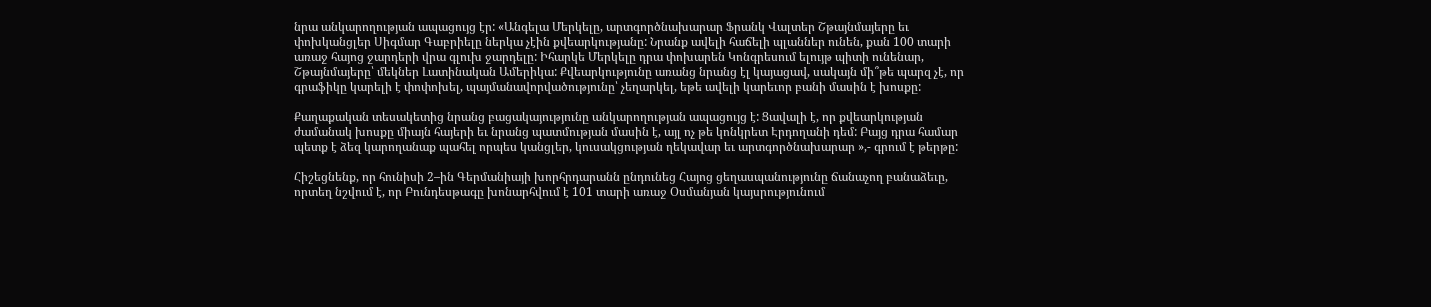նրա անկարողության ապացույց էր: «Անգելա Մերկելը, արտգործնախարար Ֆրանկ Վալտեր Շթայնմայերը եւ փոխկանցլեր Սիգմար Գաբրիելը ներկա չէին քվեարկությանը: Նրանք ավելի հաճելի պլաններ ունեն, քան 100 տարի առաջ հայոց ջարդերի վրա գլուխ ջարդելը: Իհարկե Մերկելը դրա փոխարեն Կոնգրեսում ելույթ պիտի ունենար, Շթայնմայերը՝ մեկներ Լատինական Ամերիկա: Քվեարկությունը առանց նրանց էլ կայացավ, սակայն մի՞թե պարզ չէ, որ գրաֆիկը կարելի է փոփոխել, պայմանավորվածությունը՝ չեղարկել, եթե ավելի կարեւոր բանի մասին է խոսքը:

Քաղաքական տեսակետից նրանց բացակայությունը անկարողության ապացույց է: Ցավալի է, որ քվեարկության ժամանակ խոսքը միայն հայերի եւ նրանց պատմության մասին է, այլ ոչ թե կոնկրետ Էրդողանի դեմ: Բայց դրա համար պետք է ձեզ կարողանաք պահել որպես կանցլեր, կուսակցության ղեկավար եւ արտգործնախարար »,- գրում է թերթը:

Հիշեցնենք, որ հունիսի 2–ին Գերմանիայի խորհրդարանն ընդունեց Հայոց ցեղասպանությունը ճանաչող բանաձեւը, որտեղ նշվում է, որ Բունդեսթագը խոնարհվում է 101 տարի առաջ Օսմանյան կայսրությունում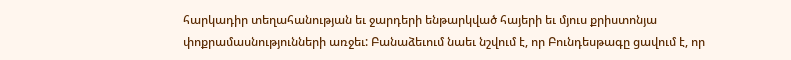հարկադիր տեղահանության եւ ջարդերի ենթարկված հայերի եւ մյուս քրիստոնյա  փոքրամասնությունների առջեւ: Բանաձեւում նաեւ նշվում է, որ Բունդեսթագը ցավում է, որ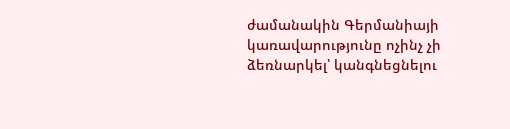ժամանակին Գերմանիայի կառավարությունը ոչինչ չի ձեռնարկել՝ կանգնեցնելու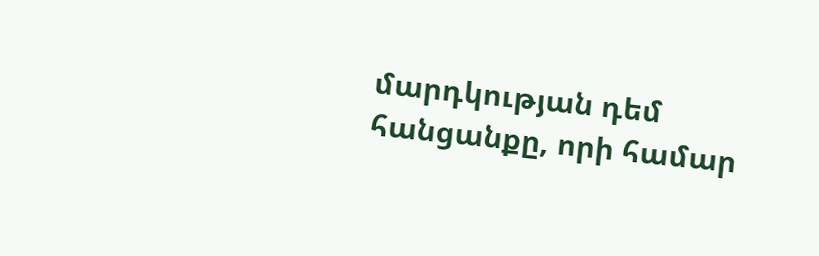մարդկության դեմ հանցանքը, որի համար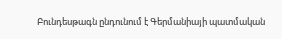Բունդեսթագն ընդունում է Գերմանիայի պատմական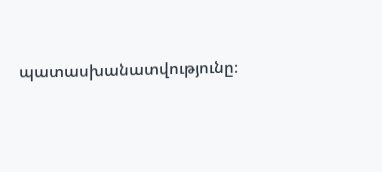պատասխանատվությունը։